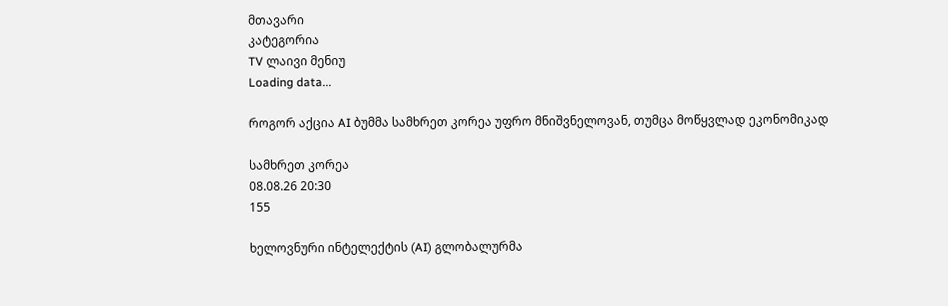მთავარი
კატეგორია
TV ლაივი მენიუ
Loading data...

როგორ აქცია AI ბუმმა სამხრეთ კორეა უფრო მნიშვნელოვან, თუმცა მოწყვლად ეკონომიკად

სამხრეთ კორეა
08.08.26 20:30
155

ხელოვნური ინტელექტის (AI) გლობალურმა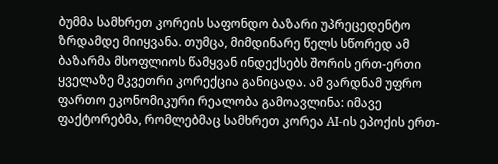ბუმმა სამხრეთ კორეის საფონდო ბაზარი უპრეცედენტო ზრდამდე მიიყვანა. თუმცა, მიმდინარე წელს სწორედ ამ ბაზარმა მსოფლიოს წამყვან ინდექსებს შორის ერთ-ერთი ყველაზე მკვეთრი კორექცია განიცადა. ამ ვარდნამ უფრო ფართო ეკონომიკური რეალობა გამოავლინა: იმავე ფაქტორებმა, რომლებმაც სამხრეთ კორეა AI-ის ეპოქის ერთ-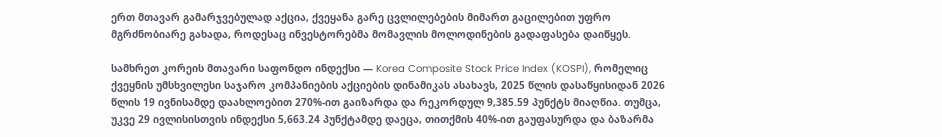ერთ მთავარ გამარჯვებულად აქცია, ქვეყანა გარე ცვლილებების მიმართ გაცილებით უფრო მგრძნობიარე გახადა, როდესაც ინვესტორებმა მომავლის მოლოდინების გადაფასება დაიწყეს.

სამხრეთ კორეის მთავარი საფონდო ინდექსი — Korea Composite Stock Price Index (KOSPI), რომელიც ქვეყნის უმსხვილესი საჯარო კომპანიების აქციების დინამიკას ასახავს, 2025 წლის დასაწყისიდან 2026 წლის 19 ივნისამდე დაახლოებით 270%-ით გაიზარდა და რეკორდულ 9,385.59 პუნქტს მიაღწია. თუმცა, უკვე 29 ივლისისთვის ინდექსი 5,663.24 პუნქტამდე დაეცა, თითქმის 40%-ით გაუფასურდა და ბაზარმა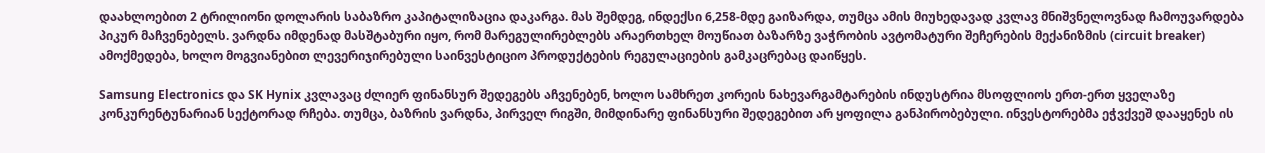დაახლოებით 2 ტრილიონი დოლარის საბაზრო კაპიტალიზაცია დაკარგა. მას შემდეგ, ინდექსი 6,258-მდე გაიზარდა, თუმცა ამის მიუხედავად კვლავ მნიშვნელოვნად ჩამოუვარდება პიკურ მაჩვენებელს. ვარდნა იმდენად მასშტაბური იყო, რომ მარეგულირებლებს არაერთხელ მოუწიათ ბაზარზე ვაჭრობის ავტომატური შეჩერების მექანიზმის (circuit breaker) ამოქმედება, ხოლო მოგვიანებით ლევერიჯირებული საინვესტიციო პროდუქტების რეგულაციების გამკაცრებაც დაიწყეს.

Samsung Electronics და SK Hynix კვლავაც ძლიერ ფინანსურ შედეგებს აჩვენებენ, ხოლო სამხრეთ კორეის ნახევარგამტარების ინდუსტრია მსოფლიოს ერთ-ერთ ყველაზე კონკურენტუნარიან სექტორად რჩება. თუმცა, ბაზრის ვარდნა, პირველ რიგში, მიმდინარე ფინანსური შედეგებით არ ყოფილა განპირობებული. ინვესტორებმა ეჭვქვეშ დააყენეს ის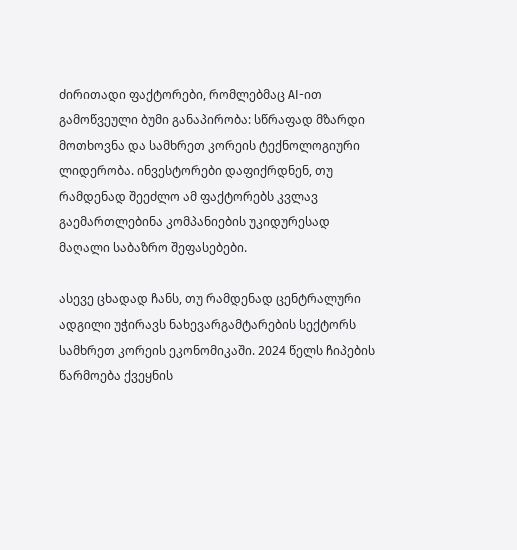ძირითადი ფაქტორები, რომლებმაც AI-ით გამოწვეული ბუმი განაპირობა: სწრაფად მზარდი მოთხოვნა და სამხრეთ კორეის ტექნოლოგიური ლიდერობა. ინვესტორები დაფიქრდნენ, თუ რამდენად შეეძლო ამ ფაქტორებს კვლავ გაემართლებინა კომპანიების უკიდურესად მაღალი საბაზრო შეფასებები.

ასევე ცხადად ჩანს, თუ რამდენად ცენტრალური ადგილი უჭირავს ნახევარგამტარების სექტორს სამხრეთ კორეის ეკონომიკაში. 2024 წელს ჩიპების წარმოება ქვეყნის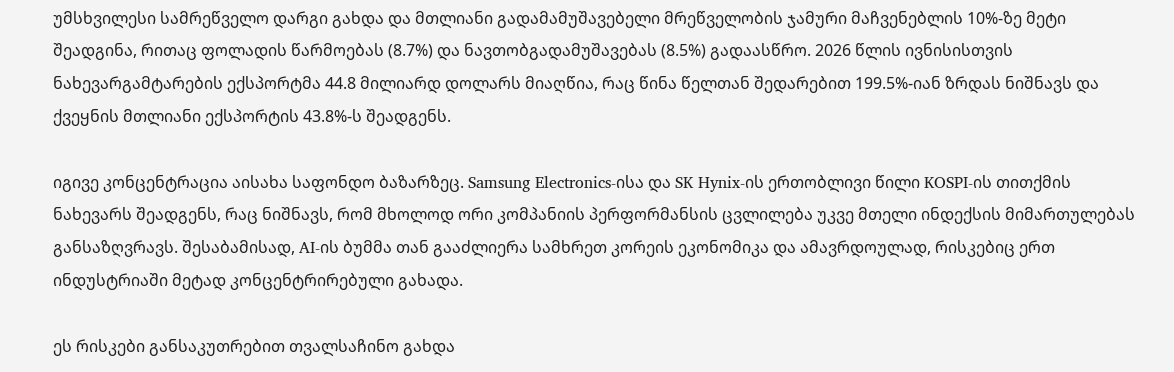უმსხვილესი სამრეწველო დარგი გახდა და მთლიანი გადამამუშავებელი მრეწველობის ჯამური მაჩვენებლის 10%-ზე მეტი შეადგინა, რითაც ფოლადის წარმოებას (8.7%) და ნავთობგადამუშავებას (8.5%) გადაასწრო. 2026 წლის ივნისისთვის ნახევარგამტარების ექსპორტმა 44.8 მილიარდ დოლარს მიაღწია, რაც წინა წელთან შედარებით 199.5%-იან ზრდას ნიშნავს და ქვეყნის მთლიანი ექსპორტის 43.8%-ს შეადგენს.

იგივე კონცენტრაცია აისახა საფონდო ბაზარზეც. Samsung Electronics-ისა და SK Hynix-ის ერთობლივი წილი KOSPI-ის თითქმის ნახევარს შეადგენს, რაც ნიშნავს, რომ მხოლოდ ორი კომპანიის პერფორმანსის ცვლილება უკვე მთელი ინდექსის მიმართულებას განსაზღვრავს. შესაბამისად, AI-ის ბუმმა თან გააძლიერა სამხრეთ კორეის ეკონომიკა და ამავრდოულად, რისკებიც ერთ ინდუსტრიაში მეტად კონცენტრირებული გახადა.

ეს რისკები განსაკუთრებით თვალსაჩინო გახდა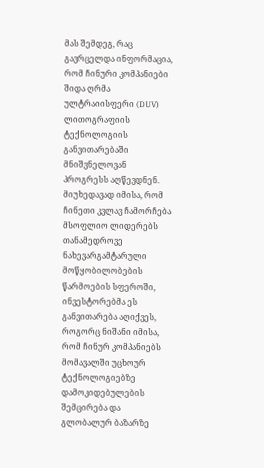მას შემდეგ, რაც გავრცელდა ინფორმაცია, რომ ჩინური კომპანიები შიდა ღრმა ულტრაიისფერი (DUV) ლითოგრაფიის ტექნოლოგიის განვითარებაში მნიშვნელოვან პროგრესს აღწევდნენ. მიუხედავად იმისა, რომ ჩინეთი კვლავ ჩამორჩება მსოფლიო ლიდერებს თანამედროვე ნახევარგამტარული მოწყობილობების წარმოების სფეროში, ინვესტორებმა ეს განვითარება აღიქვეს, როგორც ნიშანი იმისა, რომ ჩინურ კომპანიებს მომავალში უცხოურ ტექნოლოგიებზე დამოკიდებულების შემცირება და გლობალურ ბაზარზე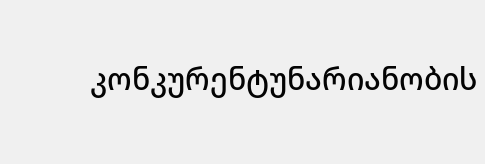კონკურენტუნარიანობის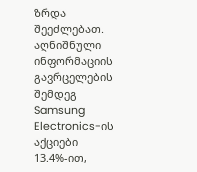ზრდა შეეძლებათ. აღნიშნული ინფორმაციის გავრცელების შემდეგ Samsung Electronics-ის აქციები 13.4%-ით,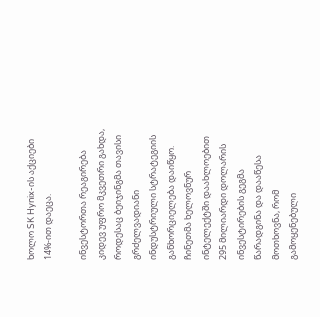ხოლო SK Hynix-ის აქციები 14%-ით დაეცა.

ინვესტორთა რეაგირება კიდევ უფრო მკვეთრი გახდა, როდესაც ბეიჯინგმა თავისი გრძელვადიანი ინდუსტრიული სტრატეგიის განხორციელება დაიწყო. ჩინეთმა ხელოვნურ ინტელექტში დაახლოებით 295 მილიარდი დოლარის ინვესტირების გეგმა წარადგინა და დააწესა მოთხოვნა, რომ გამოყენებული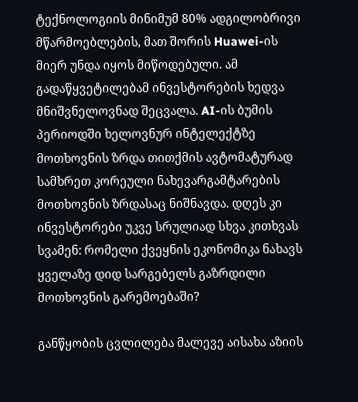ტექნოლოგიის მინიმუმ 80% ადგილობრივი მწარმოებლების, მათ შორის Huawei-ის მიერ უნდა იყოს მიწოდებული. ამ გადაწყვეტილებამ ინვესტორების ხედვა მნიშვნელოვნად შეცვალა. AI-ის ბუმის პერიოდში ხელოვნურ ინტელექტზე მოთხოვნის ზრდა თითქმის ავტომატურად სამხრეთ კორეული ნახევარგამტარების მოთხოვნის ზრდასაც ნიშნავდა. დღეს კი ინვესტორები უკვე სრულიად სხვა კითხვას სვამენ: რომელი ქვეყნის ეკონომიკა ნახავს ყველაზე დიდ სარგებელს გაზრდილი მოთხოვნის გარემოებაში?

განწყობის ცვლილება მალევე აისახა აზიის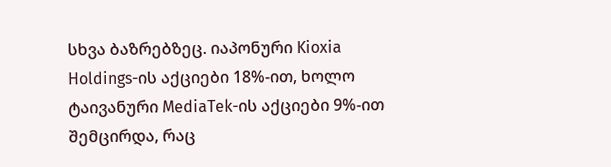სხვა ბაზრებზეც. იაპონური Kioxia Holdings-ის აქციები 18%-ით, ხოლო ტაივანური MediaTek-ის აქციები 9%-ით შემცირდა, რაც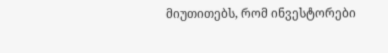მიუთითებს, რომ ინვესტორები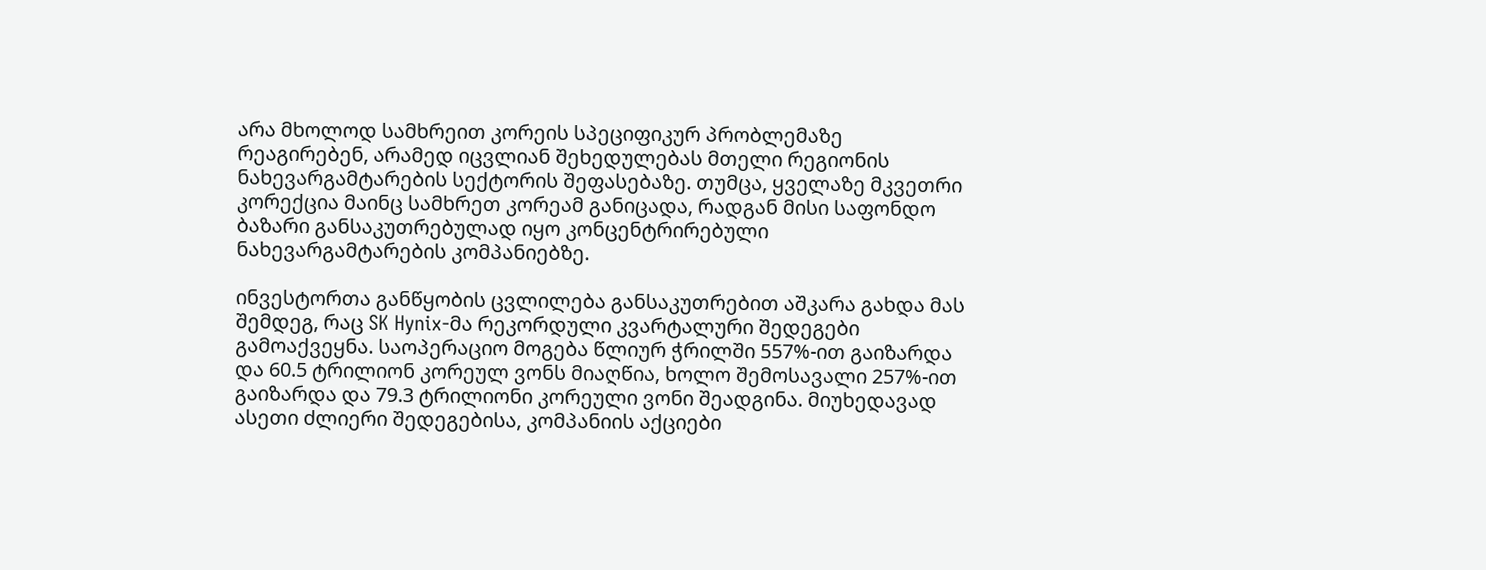არა მხოლოდ სამხრეით კორეის სპეციფიკურ პრობლემაზე რეაგირებენ, არამედ იცვლიან შეხედულებას მთელი რეგიონის ნახევარგამტარების სექტორის შეფასებაზე. თუმცა, ყველაზე მკვეთრი კორექცია მაინც სამხრეთ კორეამ განიცადა, რადგან მისი საფონდო ბაზარი განსაკუთრებულად იყო კონცენტრირებული ნახევარგამტარების კომპანიებზე.

ინვესტორთა განწყობის ცვლილება განსაკუთრებით აშკარა გახდა მას შემდეგ, რაც SK Hynix-მა რეკორდული კვარტალური შედეგები გამოაქვეყნა. საოპერაციო მოგება წლიურ ჭრილში 557%-ით გაიზარდა და 60.5 ტრილიონ კორეულ ვონს მიაღწია, ხოლო შემოსავალი 257%-ით გაიზარდა და 79.3 ტრილიონი კორეული ვონი შეადგინა. მიუხედავად ასეთი ძლიერი შედეგებისა, კომპანიის აქციები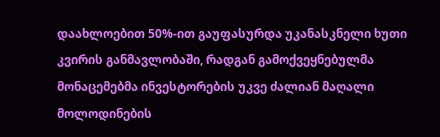დაახლოებით 50%-ით გაუფასურდა უკანასკნელი ხუთი კვირის განმავლობაში, რადგან გამოქვეყნებულმა მონაცემებმა ინვესტორების უკვე ძალიან მაღალი მოლოდინების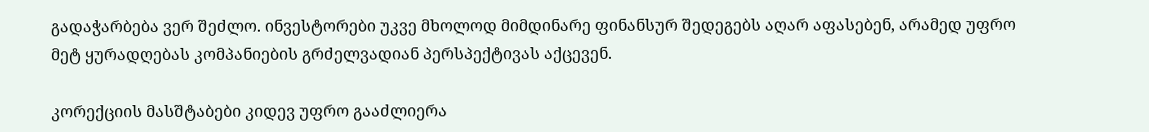გადაჭარბება ვერ შეძლო. ინვესტორები უკვე მხოლოდ მიმდინარე ფინანსურ შედეგებს აღარ აფასებენ, არამედ უფრო მეტ ყურადღებას კომპანიების გრძელვადიან პერსპექტივას აქცევენ.

კორექციის მასშტაბები კიდევ უფრო გააძლიერა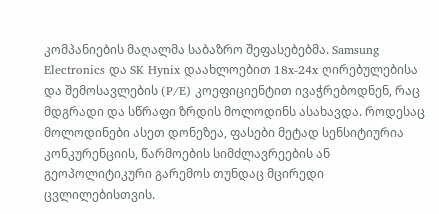კომპანიების მაღალმა საბაზრო შეფასებებმა. Samsung Electronics და SK Hynix დაახლოებით 18x-24x ღირებულებისა და შემოსავლების (P/E) კოეფიციენტით ივაჭრებოდნენ, რაც მდგრადი და სწრაფი ზრდის მოლოდინს ასახავდა. როდესაც მოლოდინები ასეთ დონეზეა, ფასები მეტად სენსიტიურია კონკურენციის, წარმოების სიმძლავრეების ან გეოპოლიტიკური გარემოს თუნდაც მცირედი ცვლილებისთვის.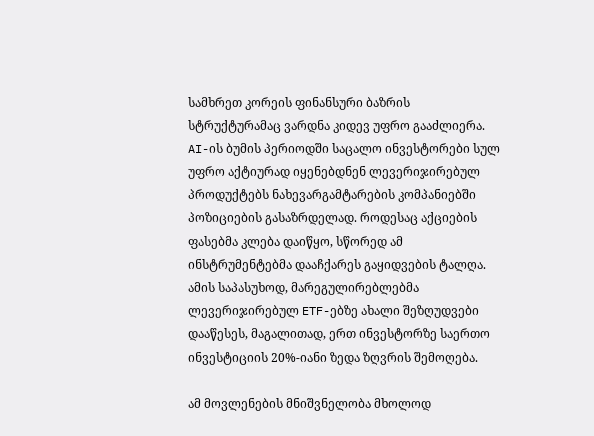სამხრეთ კორეის ფინანსური ბაზრის სტრუქტურამაც ვარდნა კიდევ უფრო გააძლიერა. AI-ის ბუმის პერიოდში საცალო ინვესტორები სულ უფრო აქტიურად იყენებდნენ ლევერიჯირებულ პროდუქტებს ნახევარგამტარების კომპანიებში პოზიციების გასაზრდელად. როდესაც აქციების ფასებმა კლება დაიწყო, სწორედ ამ ინსტრუმენტებმა დააჩქარეს გაყიდვების ტალღა. ამის საპასუხოდ, მარეგულირებლებმა ლევერიჯირებულ ETF-ებზე ახალი შეზღუდვები დააწესეს, მაგალითად, ერთ ინვესტორზე საერთო ინვესტიციის 20%-იანი ზედა ზღვრის შემოღება.

ამ მოვლენების მნიშვნელობა მხოლოდ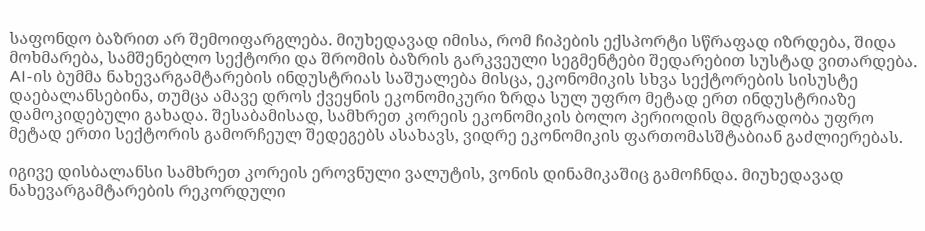საფონდო ბაზრით არ შემოიფარგლება. მიუხედავად იმისა, რომ ჩიპების ექსპორტი სწრაფად იზრდება, შიდა მოხმარება, სამშენებლო სექტორი და შრომის ბაზრის გარკვეული სეგმენტები შედარებით სუსტად ვითარდება. AI-ის ბუმმა ნახევარგამტარების ინდუსტრიას საშუალება მისცა, ეკონომიკის სხვა სექტორების სისუსტე დაებალანსებინა, თუმცა ამავე დროს ქვეყნის ეკონომიკური ზრდა სულ უფრო მეტად ერთ ინდუსტრიაზე დამოკიდებული გახადა. შესაბამისად, სამხრეთ კორეის ეკონომიკის ბოლო პერიოდის მდგრადობა უფრო მეტად ერთი სექტორის გამორჩეულ შედეგებს ასახავს, ვიდრე ეკონომიკის ფართომასშტაბიან გაძლიერებას.

იგივე დისბალანსი სამხრეთ კორეის ეროვნული ვალუტის, ვონის დინამიკაშიც გამოჩნდა. მიუხედავად ნახევარგამტარების რეკორდული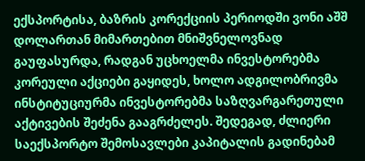ექსპორტისა, ბაზრის კორექციის პერიოდში ვონი აშშ დოლართან მიმართებით მნიშვნელოვნად გაუფასურდა, რადგან უცხოელმა ინვესტორებმა კორეული აქციები გაყიდეს, ხოლო ადგილობრივმა ინსტიტუციურმა ინვესტორებმა საზღვარგარეთული აქტივების შეძენა გააგრძელეს. შედეგად, ძლიერი საექსპორტო შემოსავლები კაპიტალის გადინებამ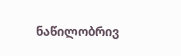ნაწილობრივ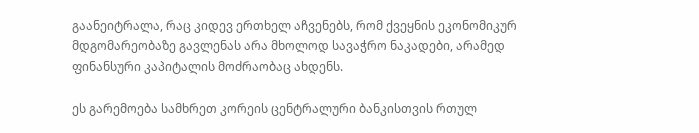გაანეიტრალა, რაც კიდევ ერთხელ აჩვენებს, რომ ქვეყნის ეკონომიკურ მდგომარეობაზე გავლენას არა მხოლოდ სავაჭრო ნაკადები, არამედ ფინანსური კაპიტალის მოძრაობაც ახდენს.

ეს გარემოება სამხრეთ კორეის ცენტრალური ბანკისთვის რთულ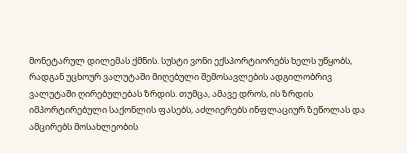მონეტარულ დილემას ქმნის. სუსტი ვონი ექსპორტიორებს ხელს უწყობს, რადგან უცხოურ ვალუტაში მიღებული შემოსავლების ადგილობრივ ვალუტაში ღირებულებას ზრდის. თუმცა, ამავე დროს, ის ზრდის იმპორტირებული საქონლის ფასებს, აძლიერებს ინფლაციურ ზეწოლას და ამცირებს მოსახლეობის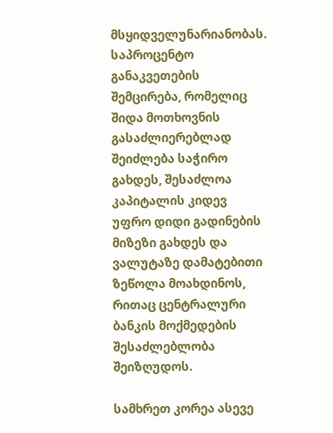მსყიდველუნარიანობას. საპროცენტო განაკვეთების შემცირება, რომელიც შიდა მოთხოვნის გასაძლიერებლად შეიძლება საჭირო გახდეს, შესაძლოა კაპიტალის კიდევ უფრო დიდი გადინების მიზეზი გახდეს და ვალუტაზე დამატებითი ზეწოლა მოახდინოს, რითაც ცენტრალური ბანკის მოქმედების შესაძლებლობა შეიზღუდოს.

სამხრეთ კორეა ასევე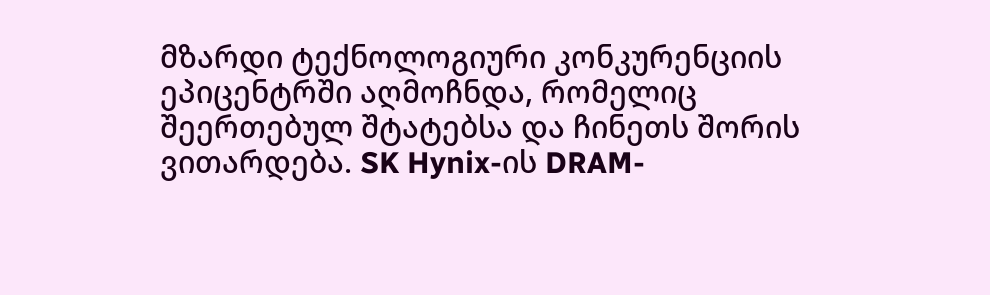მზარდი ტექნოლოგიური კონკურენციის ეპიცენტრში აღმოჩნდა, რომელიც შეერთებულ შტატებსა და ჩინეთს შორის ვითარდება. SK Hynix-ის DRAM-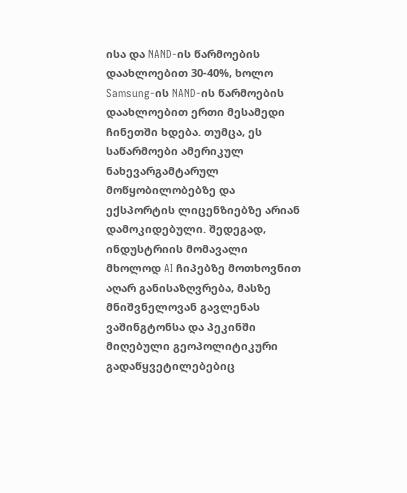ისა და NAND-ის წარმოების დაახლოებით 30-40%, ხოლო Samsung-ის NAND-ის წარმოების დაახლოებით ერთი მესამედი ჩინეთში ხდება. თუმცა, ეს საწარმოები ამერიკულ ნახევარგამტარულ მოწყობილობებზე და ექსპორტის ლიცენზიებზე არიან დამოკიდებული. შედეგად, ინდუსტრიის მომავალი მხოლოდ AI ჩიპებზე მოთხოვნით აღარ განისაზღვრება, მასზე მნიშვნელოვან გავლენას ვაშინგტონსა და პეკინში მიღებული გეოპოლიტიკური გადაწყვეტილებებიც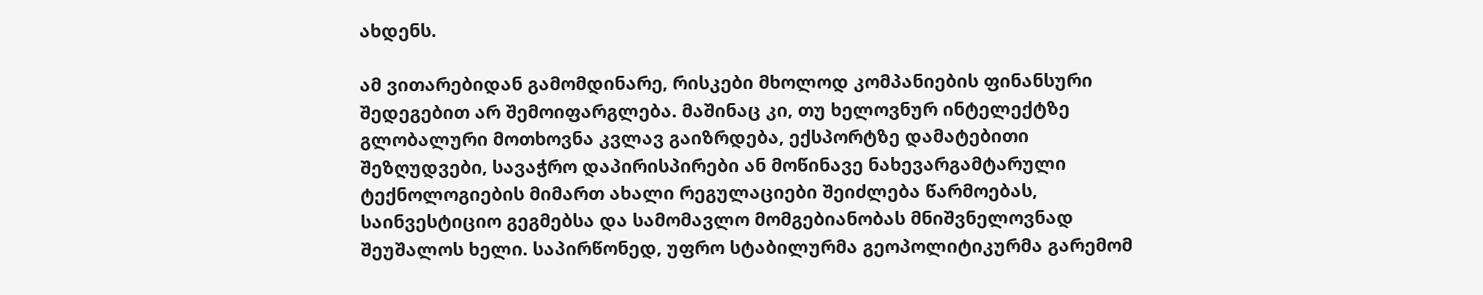ახდენს.

ამ ვითარებიდან გამომდინარე, რისკები მხოლოდ კომპანიების ფინანსური შედეგებით არ შემოიფარგლება. მაშინაც კი, თუ ხელოვნურ ინტელექტზე გლობალური მოთხოვნა კვლავ გაიზრდება, ექსპორტზე დამატებითი შეზღუდვები, სავაჭრო დაპირისპირები ან მოწინავე ნახევარგამტარული ტექნოლოგიების მიმართ ახალი რეგულაციები შეიძლება წარმოებას, საინვესტიციო გეგმებსა და სამომავლო მომგებიანობას მნიშვნელოვნად შეუშალოს ხელი. საპირწონედ, უფრო სტაბილურმა გეოპოლიტიკურმა გარემომ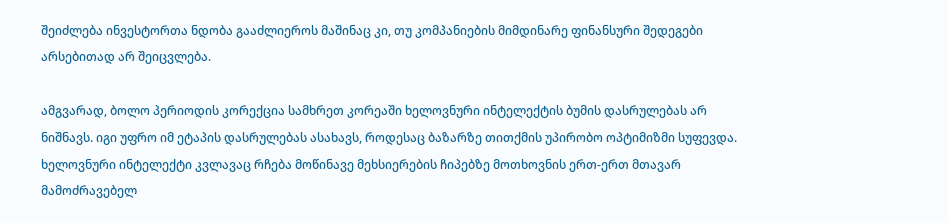შეიძლება ინვესტორთა ნდობა გააძლიეროს მაშინაც კი, თუ კომპანიების მიმდინარე ფინანსური შედეგები არსებითად არ შეიცვლება.

ამგვარად, ბოლო პერიოდის კორექცია სამხრეთ კორეაში ხელოვნური ინტელექტის ბუმის დასრულებას არ ნიშნავს. იგი უფრო იმ ეტაპის დასრულებას ასახავს, როდესაც ბაზარზე თითქმის უპირობო ოპტიმიზმი სუფევდა. ხელოვნური ინტელექტი კვლავაც რჩება მოწინავე მეხსიერების ჩიპებზე მოთხოვნის ერთ-ერთ მთავარ მამოძრავებელ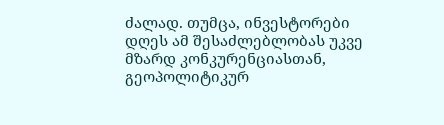ძალად. თუმცა, ინვესტორები დღეს ამ შესაძლებლობას უკვე მზარდ კონკურენციასთან, გეოპოლიტიკურ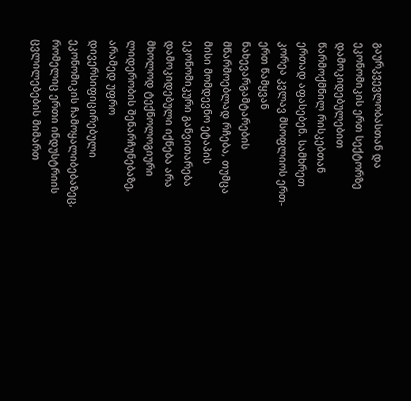გაურკვევლობასთან და ეკონომიკის ერთ სექტორზე დამოკიდებულებით წარმოქმნილ რისკებთან ერთად აფასებენ. სამხრეთ კორეა კვლავ მსოფლიოს ერთ-ერთ წამყვან ნახევარგამტარების მწარმოებლად რჩება, თუმცა მისი მომდევნო ეტაპის ეკონომიკური განვითარება დამოკიდებული იქნება არა მხოლოდ ტექნოლოგიური ლიდერობის შენარჩუნებაზე, არამედ უფრო დივერსიფიცირებული ეკონომიკის ჩამოყალიბებაზეც, რომელიც ერთი ინდუსტრიის ცვლილებების მიმართ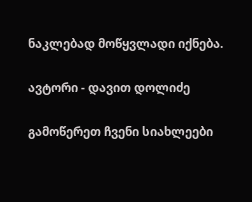ნაკლებად მოწყვლადი იქნება.

ავტორი - დავით დოლიძე

გამოწერეთ ჩვენი სიახლეები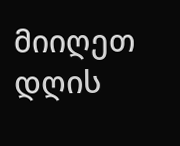მიიღეთ დღის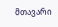მთავარი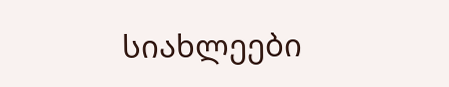სიახლეები